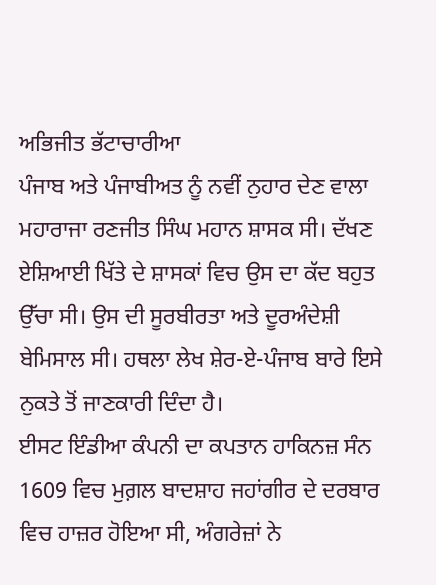ਅਭਿਜੀਤ ਭੱਟਾਚਾਰੀਆ
ਪੰਜਾਬ ਅਤੇ ਪੰਜਾਬੀਅਤ ਨੂੰ ਨਵੀਂ ਨੁਹਾਰ ਦੇਣ ਵਾਲਾ ਮਹਾਰਾਜਾ ਰਣਜੀਤ ਸਿੰਘ ਮਹਾਨ ਸ਼ਾਸਕ ਸੀ। ਦੱਖਣ ਏਸ਼ਿਆਈ ਖਿੱਤੇ ਦੇ ਸ਼ਾਸਕਾਂ ਵਿਚ ਉਸ ਦਾ ਕੱਦ ਬਹੁਤ ਉੱਚਾ ਸੀ। ਉਸ ਦੀ ਸੂਰਬੀਰਤਾ ਅਤੇ ਦੂਰਅੰਦੇਸ਼ੀ ਬੇਮਿਸਾਲ ਸੀ। ਹਥਲਾ ਲੇਖ ਸ਼ੇਰ-ਏ-ਪੰਜਾਬ ਬਾਰੇ ਇਸੇ ਨੁਕਤੇ ਤੋਂ ਜਾਣਕਾਰੀ ਦਿੰਦਾ ਹੈ।
ਈਸਟ ਇੰਡੀਆ ਕੰਪਨੀ ਦਾ ਕਪਤਾਨ ਹਾਕਿਨਜ਼ ਸੰਨ 1609 ਵਿਚ ਮੁਗ਼ਲ ਬਾਦਸ਼ਾਹ ਜਹਾਂਗੀਰ ਦੇ ਦਰਬਾਰ ਵਿਚ ਹਾਜ਼ਰ ਹੋਇਆ ਸੀ, ਅੰਗਰੇਜ਼ਾਂ ਨੇ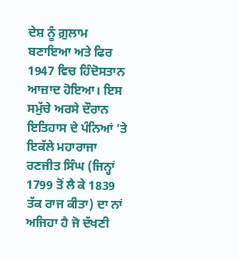ਦੇਸ਼ ਨੂੰ ਗ਼ੁਲਾਮ ਬਣਾਇਆ ਅਤੇ ਫਿਰ 1947 ਵਿਚ ਹਿੰਦੋਸਤਾਨ ਆਜ਼ਾਦ ਹੋਇਆ। ਇਸ ਸਮੁੱਚੇ ਅਰਸੇ ਦੌਰਾਨ ਇਤਿਹਾਸ ਦੇ ਪੰਨਿਆਂ ’ਤੇ ਇਕੱਲੇ ਮਹਾਰਾਜਾ ਰਣਜੀਤ ਸਿੰਘ (ਜਿਨ੍ਹਾਂ 1799 ਤੋਂ ਲੈ ਕੇ 1839 ਤੱਕ ਰਾਜ ਕੀਤਾ) ਦਾ ਨਾਂ ਅਜਿਹਾ ਹੈ ਜੋ ਦੱਖਣੀ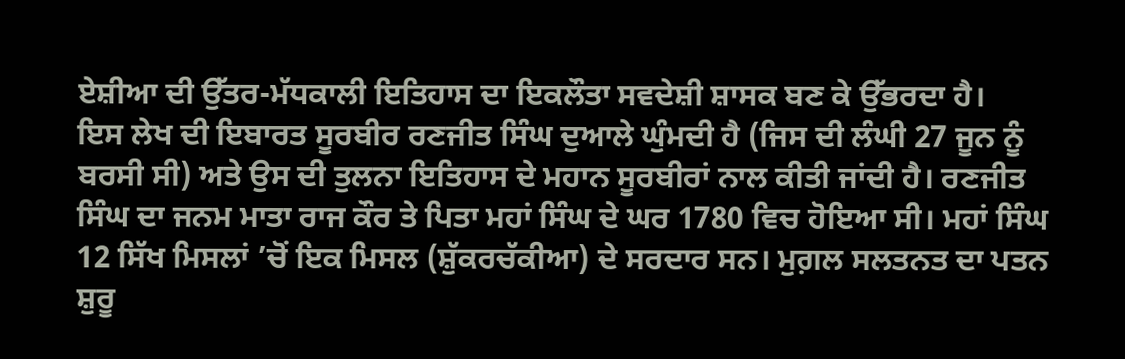ਏਸ਼ੀਆ ਦੀ ਉੱਤਰ-ਮੱਧਕਾਲੀ ਇਤਿਹਾਸ ਦਾ ਇਕਲੌਤਾ ਸਵਦੇਸ਼ੀ ਸ਼ਾਸਕ ਬਣ ਕੇ ਉੱਭਰਦਾ ਹੈ।
ਇਸ ਲੇਖ ਦੀ ਇਬਾਰਤ ਸੂਰਬੀਰ ਰਣਜੀਤ ਸਿੰਘ ਦੁਆਲੇ ਘੁੰਮਦੀ ਹੈ (ਜਿਸ ਦੀ ਲੰਘੀ 27 ਜੂਨ ਨੂੰ ਬਰਸੀ ਸੀ) ਅਤੇ ਉਸ ਦੀ ਤੁਲਨਾ ਇਤਿਹਾਸ ਦੇ ਮਹਾਨ ਸੂਰਬੀਰਾਂ ਨਾਲ ਕੀਤੀ ਜਾਂਦੀ ਹੈ। ਰਣਜੀਤ ਸਿੰਘ ਦਾ ਜਨਮ ਮਾਤਾ ਰਾਜ ਕੌਰ ਤੇ ਪਿਤਾ ਮਹਾਂ ਸਿੰਘ ਦੇ ਘਰ 1780 ਵਿਚ ਹੋਇਆ ਸੀ। ਮਹਾਂ ਸਿੰਘ 12 ਸਿੱਖ ਮਿਸਲਾਂ ’ਚੋਂ ਇਕ ਮਿਸਲ (ਸ਼ੁੱਕਰਚੱਕੀਆ) ਦੇ ਸਰਦਾਰ ਸਨ। ਮੁਗ਼ਲ ਸਲਤਨਤ ਦਾ ਪਤਨ ਸ਼ੁਰੂ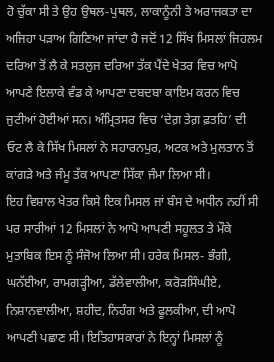ਹੋ ਚੁੱਕਾ ਸੀ ਤੇ ਉਹ ਉਥਲ-ਪੁਥਲ, ਲਾਕਾਨੂੰਨੀ ਤੇ ਅਰਾਜਕਤਾ ਦਾ ਅਜਿਹਾ ਪੜਾਅ ਗਿਣਿਆ ਜਾਂਦਾ ਹੈ ਜਦੋਂ 12 ਸਿੱਖ ਮਿਸਲਾਂ ਜਿਹਲਮ ਦਰਿਆ ਤੋਂ ਲੈ ਕੇ ਸਤਲੁਜ ਦਰਿਆ ਤੱਕ ਪੈਂਦੇ ਖੇਤਰ ਵਿਚ ਆਪੋ ਆਪਣੇ ਇਲਾਕੇ ਵੰਡ ਕੇ ਆਪਣਾ ਦਬਦਬਾ ਕਾਇਮ ਕਰਨ ਵਿਚ ਜੁਟੀਆਂ ਹੋਈਆਂ ਸਨ। ਅੰਮ੍ਰਿਤਸਰ ਵਿਚ ‘ਦੇਗ਼ ਤੇਗ਼ ਫ਼ਤਹਿ’ ਦੀ ਓਟ ਲੈ ਕੇ ਸਿੱਖ ਮਿਸਲਾਂ ਨੇ ਸਹਾਰਨਪੁਰ, ਅਟਕ ਅਤੇ ਮੁਲਤਾਨ ਤੋਂ ਕਾਂਗੜੇ ਅਤੇ ਜੰਮੂ ਤੱਕ ਆਪਣਾ ਸਿੱਕਾ ਜੰਮਾ ਲਿਆ ਸੀ।
ਇਹ ਵਿਸ਼ਾਲ ਖੇਤਰ ਕਿਸੇ ਇਕ ਮਿਸਲ ਜਾਂ ਬੰਸ ਦੇ ਅਧੀਨ ਨਹੀਂ ਸੀ ਪਰ ਸਾਰੀਆਂ 12 ਮਿਸਲਾਂ ਨੇ ਆਪੋ ਆਪਣੀ ਸਹੂਲਤ ਤੇ ਮੌਕੇ ਮੁਤਾਬਿਕ ਇਸ ਨੂੰ ਸੰਜੋਅ ਲਿਆ ਸੀ। ਹਰੇਕ ਮਿਸਲ- ਭੰਗੀ, ਘਨੱਈਆ, ਰਾਮਗੜ੍ਹੀਆ, ਡੱਲੇਵਾਲੀਆ, ਕਰੋੜਸਿੰਘੀਏ, ਨਿਸ਼ਾਨਵਾਲੀਆ, ਸ਼ਹੀਦ, ਨਿਹੰਗ ਅਤੇ ਫੂਲਕੀਆ, ਦੀ ਆਪੋ ਆਪਣੀ ਪਛਾਣ ਸੀ। ਇਤਿਹਾਸਕਾਰਾਂ ਨੇ ਇਨ੍ਹਾਂ ਮਿਸਲਾਂ ਨੂੰ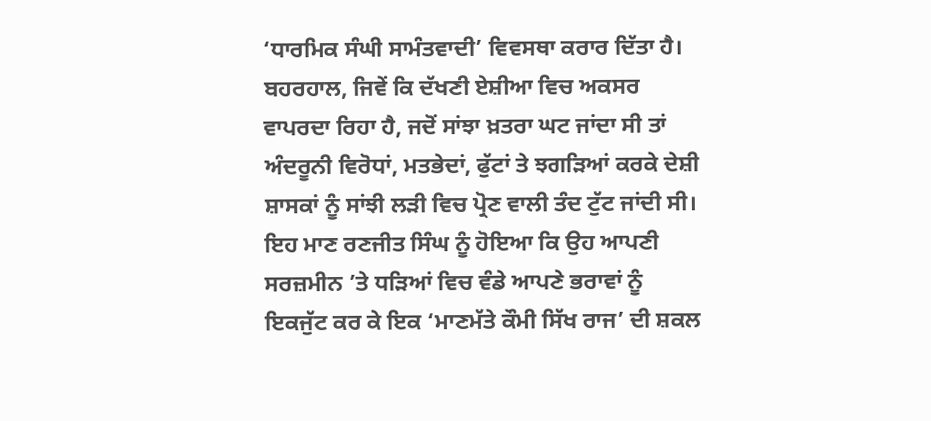‘ਧਾਰਮਿਕ ਸੰਘੀ ਸਾਮੰਤਵਾਦੀ’ ਵਿਵਸਥਾ ਕਰਾਰ ਦਿੱਤਾ ਹੈ। ਬਹਰਹਾਲ, ਜਿਵੇਂ ਕਿ ਦੱਖਣੀ ਏਸ਼ੀਆ ਵਿਚ ਅਕਸਰ ਵਾਪਰਦਾ ਰਿਹਾ ਹੈ, ਜਦੋਂ ਸਾਂਝਾ ਖ਼ਤਰਾ ਘਟ ਜਾਂਦਾ ਸੀ ਤਾਂ ਅੰਦਰੂਨੀ ਵਿਰੋਧਾਂ, ਮਤਭੇਦਾਂ, ਫੁੱਟਾਂ ਤੇ ਝਗੜਿਆਂ ਕਰਕੇ ਦੇਸ਼ੀ ਸ਼ਾਸਕਾਂ ਨੂੰ ਸਾਂਝੀ ਲੜੀ ਵਿਚ ਪ੍ਰੋਣ ਵਾਲੀ ਤੰਦ ਟੁੱਟ ਜਾਂਦੀ ਸੀ।
ਇਹ ਮਾਣ ਰਣਜੀਤ ਸਿੰਘ ਨੂੰ ਹੋਇਆ ਕਿ ਉਹ ਆਪਣੀ ਸਰਜ਼ਮੀਨ ’ਤੇ ਧੜਿਆਂ ਵਿਚ ਵੰਡੇ ਆਪਣੇ ਭਰਾਵਾਂ ਨੂੰ ਇਕਜੁੱਟ ਕਰ ਕੇ ਇਕ ‘ਮਾਣਮੱਤੇ ਕੌਮੀ ਸਿੱਖ ਰਾਜ’ ਦੀ ਸ਼ਕਲ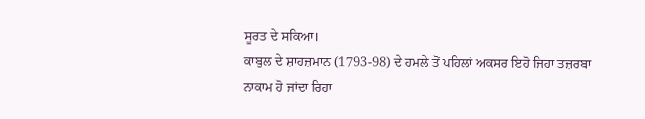ਸੂਰਤ ਦੇ ਸਕਿਆ।
ਕਾਬੁਲ ਦੇ ਸ਼ਾਹਜ਼ਮਾਨ (1793-98) ਦੇ ਹਮਲੇ ਤੋਂ ਪਹਿਲਾਂ ਅਕਸਰ ਇਹੋ ਜਿਹਾ ਤਜ਼ਰਬਾ ਨਾਕਾਮ ਹੋ ਜਾਂਦਾ ਰਿਹਾ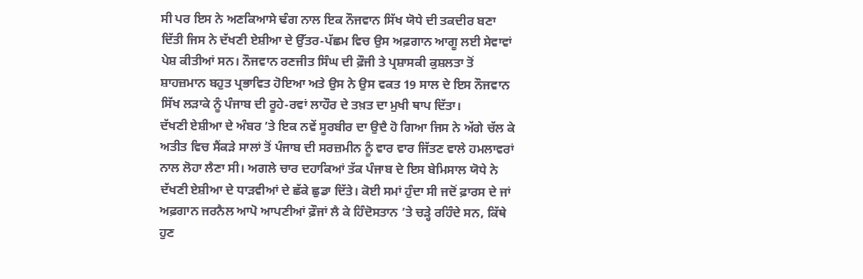ਸੀ ਪਰ ਇਸ ਨੇ ਅਣਕਿਆਸੇ ਢੰਗ ਨਾਲ ਇਕ ਨੌਜਵਾਨ ਸਿੱਖ ਯੋਧੇ ਦੀ ਤਕਦੀਰ ਬਣਾ ਦਿੱਤੀ ਜਿਸ ਨੇ ਦੱਖਣੀ ਏਸ਼ੀਆ ਦੇ ਉੱਤਰ-ਪੱਛਮ ਵਿਚ ਉਸ ਅਫ਼ਗਾਨ ਆਗੂ ਲਈ ਸੇਵਾਵਾਂ ਪੇਸ਼ ਕੀਤੀਆਂ ਸਨ। ਨੌਜਵਾਨ ਰਣਜੀਤ ਸਿੰਘ ਦੀ ਫ਼ੌਜੀ ਤੇ ਪ੍ਰਸ਼ਾਸਕੀ ਕੁਸ਼ਲਤਾ ਤੋਂ ਸ਼ਾਹਜ਼ਮਾਨ ਬਹੁਤ ਪ੍ਰਭਾਵਿਤ ਹੋਇਆ ਅਤੇ ਉਸ ਨੇ ਉਸ ਵਕਤ 19 ਸਾਲ ਦੇ ਇਸ ਨੌਜਵਾਨ ਸਿੱਖ ਲੜਾਕੇ ਨੂੰ ਪੰਜਾਬ ਦੀ ਰੂਹੇ-ਰਵਾਂ ਲਾਹੌਰ ਦੇ ਤਖ਼ਤ ਦਾ ਮੁਖੀ ਥਾਪ ਦਿੱਤਾ।
ਦੱਖਣੀ ਏਸ਼ੀਆ ਦੇ ਅੰਬਰ ’ਤੇ ਇਕ ਨਵੇਂ ਸੂਰਬੀਰ ਦਾ ਉਦੈ ਹੋ ਗਿਆ ਜਿਸ ਨੇ ਅੱਗੇ ਚੱਲ ਕੇ ਅਤੀਤ ਵਿਚ ਸੈਂਕੜੇ ਸਾਲਾਂ ਤੋਂ ਪੰਜਾਬ ਦੀ ਸਰਜ਼ਮੀਨ ਨੂੰ ਵਾਰ ਵਾਰ ਜਿੱਤਣ ਵਾਲੇ ਹਮਲਾਵਰਾਂ ਨਾਲ ਲੋਹਾ ਲੈਣਾ ਸੀ। ਅਗਲੇ ਚਾਰ ਦਹਾਕਿਆਂ ਤੱਕ ਪੰਜਾਬ ਦੇ ਇਸ ਬੇਮਿਸਾਲ ਯੋਧੇ ਨੇ ਦੱਖਣੀ ਏਸ਼ੀਆ ਦੇ ਧਾੜਵੀਆਂ ਦੇ ਛੱਕੇ ਛੁਡਾ ਦਿੱਤੇ। ਕੋਈ ਸਮਾਂ ਹੁੰਦਾ ਸੀ ਜਦੋਂ ਫ਼ਾਰਸ ਦੇ ਜਾਂ ਅਫ਼ਗਾਨ ਜਰਨੈਲ ਆਪੋ ਆਪਣੀਆਂ ਫ਼ੌਜਾਂ ਲੈ ਕੇ ਹਿੰਦੋਸਤਾਨ ’ਤੇ ਚੜ੍ਹੇ ਰਹਿੰਦੇ ਸਨ, ਕਿੱਥੇ ਹੁਣ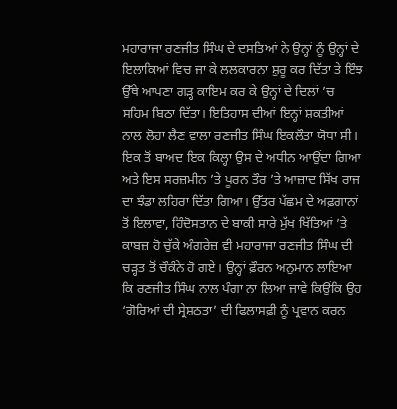ਮਹਾਰਾਜਾ ਰਣਜੀਤ ਸਿੰਘ ਦੇ ਦਸਤਿਆਂ ਨੇ ਉਨ੍ਹਾਂ ਨੂੰ ਉਨ੍ਹਾਂ ਦੇ ਇਲਾਕਿਆਂ ਵਿਚ ਜਾ ਕੇ ਲਲਕਾਰਨਾ ਸ਼ੁਰੂ ਕਰ ਦਿੱਤਾ ਤੇ ਇੰਝ ਉੱਥੇ ਆਪਣਾ ਗੜ੍ਹ ਕਾਇਮ ਕਰ ਕੇ ਉਨ੍ਹਾਂ ਦੇ ਦਿਲਾਂ ’ਚ ਸਹਿਮ ਬਿਠਾ ਦਿੱਤਾ। ਇਤਿਹਾਸ ਦੀਆਂ ਇਨ੍ਹਾਂ ਸ਼ਕਤੀਆਂ ਨਾਲ ਲੋਹਾ ਲੈਣ ਵਾਲਾ ਰਣਜੀਤ ਸਿੰਘ ਇਕਲੌਤਾ ਯੋਧਾ ਸੀ। ਇਕ ਤੋਂ ਬਾਅਦ ਇਕ ਕਿਲ੍ਹਾ ਉਸ ਦੇ ਅਧੀਨ ਆਉਂਦਾ ਗਿਆ ਅਤੇ ਇਸ ਸਰਜ਼ਮੀਨ ’ਤੇ ਪੂਰਨ ਤੌਰ ’ਤੇ ਆਜ਼ਾਦ ਸਿੱਖ ਰਾਜ ਦਾ ਝੰਡਾ ਲਹਿਰਾ ਦਿੱਤਾ ਗਿਆ। ਉੱਤਰ ਪੱਛਮ ਦੇ ਅਫ਼ਗਾਨਾਂ ਤੋਂ ਇਲਾਵਾ, ਹਿੰਦੋਸਤਾਨ ਦੇ ਬਾਕੀ ਸਾਰੇ ਮੁੱਖ ਖਿੱਤਿਆਂ ’ਤੇ ਕਾਬਜ਼ ਹੋ ਚੁੱਕੇ ਅੰਗਰੇਜ਼ ਵੀ ਮਹਾਰਾਜਾ ਰਣਜੀਤ ਸਿੰਘ ਦੀ ਚੜ੍ਹਤ ਤੋਂ ਚੌਕੰਨੇ ਹੋ ਗਏ। ਉਨ੍ਹਾਂ ਫ਼ੌਰਨ ਅਨੁਮਾਨ ਲਾਇਆ ਕਿ ਰਣਜੀਤ ਸਿੰਘ ਨਾਲ ਪੰਗਾ ਨਾ ਲਿਆ ਜਾਵੇ ਕਿਉਂਕਿ ਉਹ ‘ਗੋਰਿਆਂ ਦੀ ਸ੍ਰੇਸ਼ਠਤਾ’ ਦੀ ਫਿਲਾਸਫ਼ੀ ਨੂੰ ਪ੍ਰਵਾਨ ਕਰਨ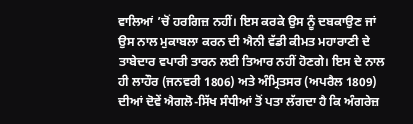ਵਾਲਿਆਂ ’ਚੋਂ ਹਰਗਿਜ਼ ਨਹੀਂ। ਇਸ ਕਰਕੇ ਉਸ ਨੂੰ ਦਬਕਾਉਣ ਜਾਂ ਉਸ ਨਾਲ ਮੁਕਾਬਲਾ ਕਰਨ ਦੀ ਐਨੀ ਵੱਡੀ ਕੀਮਤ ਮਹਾਰਾਣੀ ਦੇ ਤਾਬੇਦਾਰ ਵਪਾਰੀ ਤਾਰਨ ਲਈ ਤਿਆਰ ਨਹੀਂ ਹੋਣਗੇ। ਇਸ ਦੇ ਨਾਲ ਹੀ ਲਾਹੌਰ (ਜਨਵਰੀ 1806) ਅਤੇ ਅੰਮ੍ਰਿਤਸਰ (ਅਪਰੈਲ 1809) ਦੀਆਂ ਦੋਵੇਂ ਐਗਲੋ-ਸਿੱਖ ਸੰਧੀਆਂ ਤੋਂ ਪਤਾ ਲੱਗਦਾ ਹੈ ਕਿ ਅੰਗਰੇਜ਼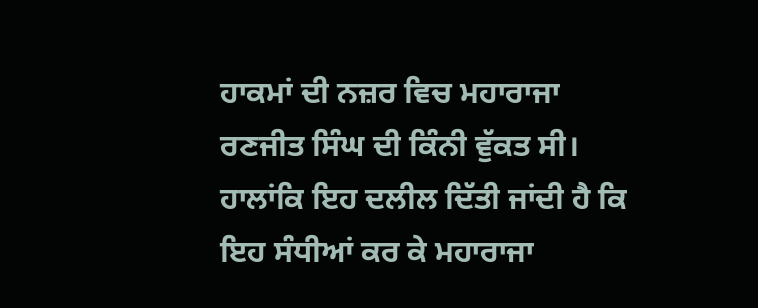ਹਾਕਮਾਂ ਦੀ ਨਜ਼ਰ ਵਿਚ ਮਹਾਰਾਜਾ ਰਣਜੀਤ ਸਿੰਘ ਦੀ ਕਿੰਨੀ ਵੁੱਕਤ ਸੀ। ਹਾਲਾਂਕਿ ਇਹ ਦਲੀਲ ਦਿੱਤੀ ਜਾਂਦੀ ਹੈ ਕਿ ਇਹ ਸੰਧੀਆਂ ਕਰ ਕੇ ਮਹਾਰਾਜਾ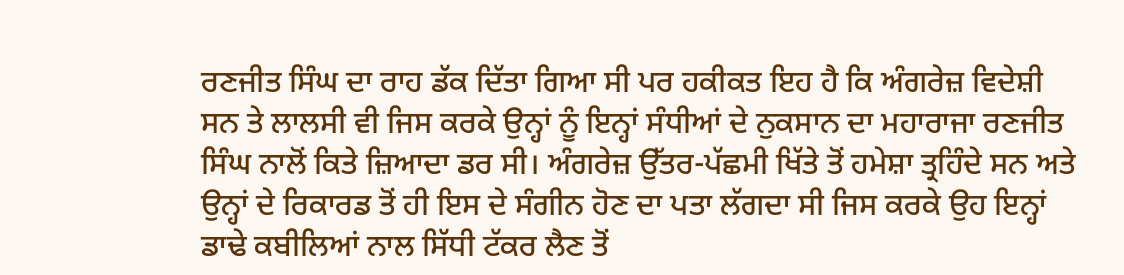ਰਣਜੀਤ ਸਿੰਘ ਦਾ ਰਾਹ ਡੱਕ ਦਿੱਤਾ ਗਿਆ ਸੀ ਪਰ ਹਕੀਕਤ ਇਹ ਹੈ ਕਿ ਅੰਗਰੇਜ਼ ਵਿਦੇਸ਼ੀ ਸਨ ਤੇ ਲਾਲਸੀ ਵੀ ਜਿਸ ਕਰਕੇ ਉਨ੍ਹਾਂ ਨੂੰ ਇਨ੍ਹਾਂ ਸੰਧੀਆਂ ਦੇ ਨੁਕਸਾਨ ਦਾ ਮਹਾਰਾਜਾ ਰਣਜੀਤ ਸਿੰਘ ਨਾਲੋਂ ਕਿਤੇ ਜ਼ਿਆਦਾ ਡਰ ਸੀ। ਅੰਗਰੇਜ਼ ਉੱਤਰ-ਪੱਛਮੀ ਖਿੱਤੇ ਤੋਂ ਹਮੇਸ਼ਾ ਤ੍ਰਹਿੰਦੇ ਸਨ ਅਤੇ ਉਨ੍ਹਾਂ ਦੇ ਰਿਕਾਰਡ ਤੋਂ ਹੀ ਇਸ ਦੇ ਸੰਗੀਨ ਹੋਣ ਦਾ ਪਤਾ ਲੱਗਦਾ ਸੀ ਜਿਸ ਕਰਕੇ ਉਹ ਇਨ੍ਹਾਂ ਡਾਢੇ ਕਬੀਲਿਆਂ ਨਾਲ ਸਿੱਧੀ ਟੱਕਰ ਲੈਣ ਤੋਂ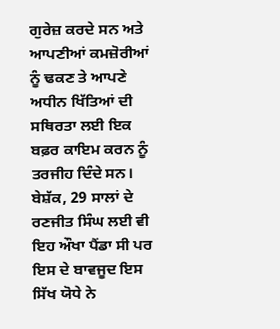ਗੁਰੇਜ਼ ਕਰਦੇ ਸਨ ਅਤੇ ਆਪਣੀਆਂ ਕਮਜ਼ੋਰੀਆਂ ਨੂੰ ਢਕਣ ਤੇ ਆਪਣੇ ਅਧੀਨ ਖਿੱਤਿਆਂ ਦੀ ਸਥਿਰਤਾ ਲਈ ਇਕ ਬਫ਼ਰ ਕਾਇਮ ਕਰਨ ਨੂੰ ਤਰਜੀਹ ਦਿੰਦੇ ਸਨ। ਬੇਸ਼ੱਕ, 29 ਸਾਲਾਂ ਦੇ ਰਣਜੀਤ ਸਿੰਘ ਲਈ ਵੀ ਇਹ ਔਖਾ ਪੈਂਡਾ ਸੀ ਪਰ ਇਸ ਦੇ ਬਾਵਜੂਦ ਇਸ ਸਿੱਖ ਯੋਧੇ ਨੇ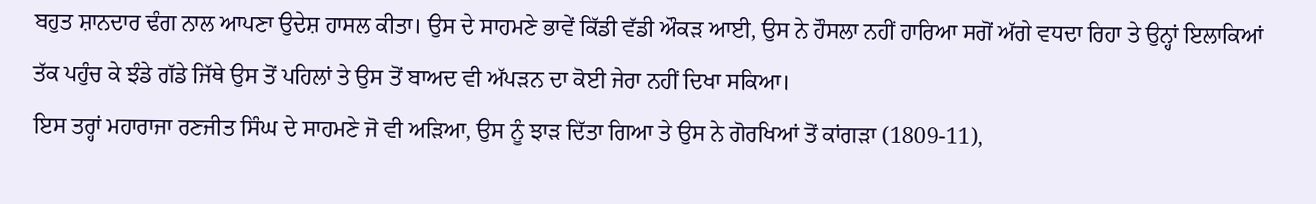ਬਹੁਤ ਸ਼ਾਨਦਾਰ ਢੰਗ ਨਾਲ ਆਪਣਾ ਉਦੇਸ਼ ਹਾਸਲ ਕੀਤਾ। ਉਸ ਦੇ ਸਾਹਮਣੇ ਭਾਵੇਂ ਕਿੱਡੀ ਵੱਡੀ ਔਕੜ ਆਈ, ਉਸ ਨੇ ਹੌਸਲਾ ਨਹੀਂ ਹਾਰਿਆ ਸਗੋਂ ਅੱਗੇ ਵਧਦਾ ਰਿਹਾ ਤੇ ਉਨ੍ਹਾਂ ਇਲਾਕਿਆਂ ਤੱਕ ਪਹੁੰਚ ਕੇ ਝੰਡੇ ਗੱਡੇ ਜਿੱਥੇ ਉਸ ਤੋਂ ਪਹਿਲਾਂ ਤੇ ਉਸ ਤੋਂ ਬਾਅਦ ਵੀ ਅੱਪੜਨ ਦਾ ਕੋਈ ਜੇਰਾ ਨਹੀਂ ਦਿਖਾ ਸਕਿਆ।
ਇਸ ਤਰ੍ਹਾਂ ਮਹਾਰਾਜਾ ਰਣਜੀਤ ਸਿੰਘ ਦੇ ਸਾਹਮਣੇ ਜੋ ਵੀ ਅੜਿਆ, ਉਸ ਨੂੰ ਝਾੜ ਦਿੱਤਾ ਗਿਆ ਤੇ ਉਸ ਨੇ ਗੋਰਖਿਆਂ ਤੋਂ ਕਾਂਗੜਾ (1809-11),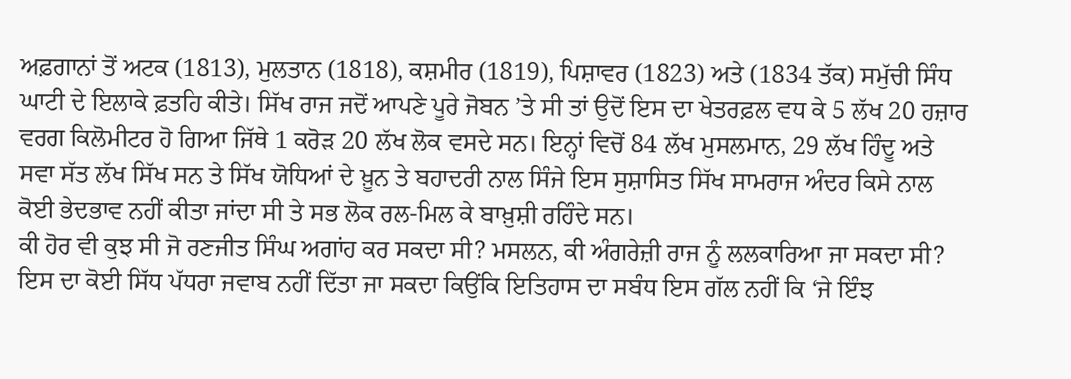ਅਫ਼ਗਾਨਾਂ ਤੋਂ ਅਟਕ (1813), ਮੁਲਤਾਨ (1818), ਕਸ਼ਮੀਰ (1819), ਪਿਸ਼ਾਵਰ (1823) ਅਤੇ (1834 ਤੱਕ) ਸਮੁੱਚੀ ਸਿੰਧ ਘਾਟੀ ਦੇ ਇਲਾਕੇ ਫ਼ਤਹਿ ਕੀਤੇ। ਸਿੱਖ ਰਾਜ ਜਦੋਂ ਆਪਣੇ ਪੂਰੇ ਜੋਬਨ ’ਤੇ ਸੀ ਤਾਂ ਉਦੋਂ ਇਸ ਦਾ ਖੇਤਰਫ਼ਲ ਵਧ ਕੇ 5 ਲੱਖ 20 ਹਜ਼ਾਰ ਵਰਗ ਕਿਲੋਮੀਟਰ ਹੋ ਗਿਆ ਜਿੱਥੇ 1 ਕਰੋੜ 20 ਲੱਖ ਲੋਕ ਵਸਦੇ ਸਨ। ਇਨ੍ਹਾਂ ਵਿਚੋਂ 84 ਲੱਖ ਮੁਸਲਮਾਨ, 29 ਲੱਖ ਹਿੰਦੂ ਅਤੇ ਸਵਾ ਸੱਤ ਲੱਖ ਸਿੱਖ ਸਨ ਤੇ ਸਿੱਖ ਯੋਧਿਆਂ ਦੇ ਖ਼ੂਨ ਤੇ ਬਹਾਦਰੀ ਨਾਲ ਸਿੰਜੇ ਇਸ ਸੁਸ਼ਾਸਿਤ ਸਿੱਖ ਸਾਮਰਾਜ ਅੰਦਰ ਕਿਸੇ ਨਾਲ ਕੋਈ ਭੇਦਭਾਵ ਨਹੀਂ ਕੀਤਾ ਜਾਂਦਾ ਸੀ ਤੇ ਸਭ ਲੋਕ ਰਲ-ਮਿਲ ਕੇ ਬਾਖ਼ੁਸ਼ੀ ਰਹਿੰਦੇ ਸਨ।
ਕੀ ਹੋਰ ਵੀ ਕੁਝ ਸੀ ਜੋ ਰਣਜੀਤ ਸਿੰਘ ਅਗਾਂਹ ਕਰ ਸਕਦਾ ਸੀ? ਮਸਲਨ, ਕੀ ਅੰਗਰੇਜ਼ੀ ਰਾਜ ਨੂੰ ਲਲਕਾਰਿਆ ਜਾ ਸਕਦਾ ਸੀ? ਇਸ ਦਾ ਕੋਈ ਸਿੱਧ ਪੱਧਰਾ ਜਵਾਬ ਨਹੀਂ ਦਿੱਤਾ ਜਾ ਸਕਦਾ ਕਿਉਂਕਿ ਇਤਿਹਾਸ ਦਾ ਸਬੰਧ ਇਸ ਗੱਲ ਨਹੀਂ ਕਿ ‘ਜੇ ਇੰਝ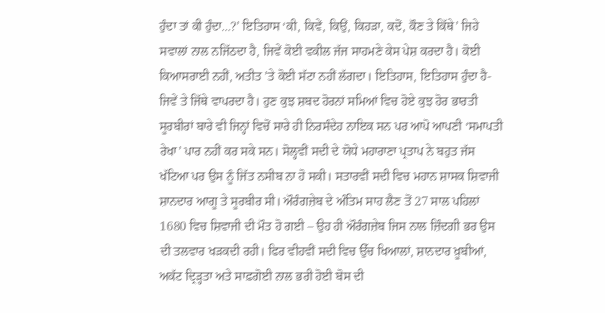ਹੁੰਦਾ ਤਾਂ ਕੀ ਹੁੰਦਾ…?’ ਇਤਿਹਾਸ ‘ਕੀ, ਕਿਵੇਂ, ਕਿਉਂ, ਕਿਹੜਾ, ਕਦੋਂ, ਕੌਣ ਤੇ ਕਿੱਥੇ’ ਜਿਹੇ ਸਵਾਲਾਂ ਨਾਲ ਨਜਿੱਠਦਾ ਹੈ, ਜਿਵੇਂ ਕੋਈ ਵਕੀਲ ਜੱਜ ਸਾਹਮਣੇ ਕੇਸ ਪੇਸ਼ ਕਰਦਾ ਹੈ। ਕੋਈ ਕਿਆਸਰਾਈ ਨਹੀਂ, ਅਤੀਤ ’ਤੇ ਕੋਈ ਸੱਟਾ ਨਹੀਂ ਲੱਗਦਾ। ਇਤਿਹਾਸ, ਇਤਿਹਾਸ ਹੁੰਦਾ ਹੈ- ਜਿਵੇਂ ਤੇ ਜਿੱਥੇ ਵਾਪਰਦਾ ਹੈ। ਹੁਣ ਕੁਝ ਸ਼ਬਦ ਹੋਰਨਾਂ ਸਮਿਆਂ ਵਿਚ ਹੋਏ ਕੁਝ ਹੋਰ ਭਾਰਤੀ ਸੂਰਬੀਰਾਂ ਬਾਰੇ ਵੀ ਜਿਨ੍ਹਾਂ ਵਿਚੋਂ ਸਾਰੇ ਹੀ ਨਿਰਸੰਦੇਹ ਨਾਇਕ ਸਨ ਪਰ ਆਪੋ ਆਪਣੀ ‘ਸਮਾਪਤੀ ਰੇਖਾ’ ਪਾਰ ਨਹੀਂ ਕਰ ਸਕੇ ਸਨ। ਸੋਲ੍ਹਵੀਂ ਸਦੀ ਦੇ ਯੋਧੇ ਮਹਾਰਾਣਾ ਪ੍ਰਤਾਪ ਨੇ ਬਹੁਤ ਜੱਸ ਖੱਟਿਆ ਪਰ ਉਸ ਨੂੰ ਜਿੱਤ ਨਸੀਬ ਨਾ ਹੋ ਸਕੀ। ਸਤਾਰਵੀਂ ਸਦੀ ਵਿਚ ਮਹਾਨ ਸ਼ਾਸਕ ਸ਼ਿਵਾਜੀ ਸ਼ਾਨਦਾਰ ਆਗੂ ਤੇ ਸੂਰਬੀਰ ਸੀ। ਔਰੰਗਜ਼ੇਬ ਦੇ ਅੰਤਿਮ ਸਾਹ ਲੈਣ ਤੋਂ 27 ਸਾਲ ਪਹਿਲਾਂ 1680 ਵਿਚ ਸ਼ਿਵਾਜੀ ਦੀ ਮੌਤ ਹੋ ਗਈ – ਉਹ ਹੀ ਔਰੰਗਜ਼ੇਬ ਜਿਸ ਨਾਲ ਜ਼ਿੰਦਗੀ ਭਰ ਉਸ ਦੀ ਤਲਵਾਰ ਖੜਕਦੀ ਰਹੀ। ਫਿਰ ਵੀਹਵੀਂ ਸਦੀ ਵਿਚ ਉੱਚ ਖਿਆਲਾਂ, ਸ਼ਾਨਦਾਰ ਖ਼ੂਬੀਆਂ, ਅਕੱਟ ਦ੍ਰਿੜ੍ਹਤਾ ਅਤੇ ਸਾਫ਼ਗੋਈ ਨਾਲ ਭਰੀ ਹੋਈ ਬੋਸ ਦੀ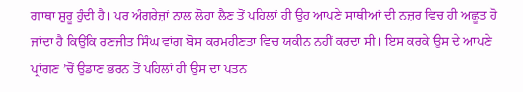ਗਾਥਾ ਸ਼ੁਰੂ ਹੁੰਦੀ ਹੈ। ਪਰ ਅੰਗਰੇਜ਼ਾਂ ਨਾਲ ਲੋਹਾ ਲੈਣ ਤੋਂ ਪਹਿਲਾਂ ਹੀ ਉਹ ਆਪਣੇ ਸਾਥੀਆਂ ਦੀ ਨਜ਼ਰ ਵਿਚ ਹੀ ਅਛੂਤ ਹੋ ਜਾਂਦਾ ਹੈ ਕਿਉਂਕਿ ਰਣਜੀਤ ਸਿੰਘ ਵਾਂਗ ਬੋਸ ਕਰਮਹੀਣਤਾ ਵਿਚ ਯਕੀਨ ਨਹੀਂ ਕਰਦਾ ਸੀ। ਇਸ ਕਰਕੇ ਉਸ ਦੇ ਆਪਣੇ ਪ੍ਰਾਂਗਣ ’ਚੋਂ ਉਡਾਣ ਭਰਨ ਤੋਂ ਪਹਿਲਾਂ ਹੀ ਉਸ ਦਾ ਪਤਨ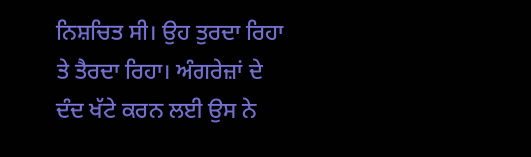ਨਿਸ਼ਚਿਤ ਸੀ। ਉਹ ਤੁਰਦਾ ਰਿਹਾ ਤੇ ਤੈਰਦਾ ਰਿਹਾ। ਅੰਗਰੇਜ਼ਾਂ ਦੇ ਦੰਦ ਖੱਟੇ ਕਰਨ ਲਈ ਉਸ ਨੇ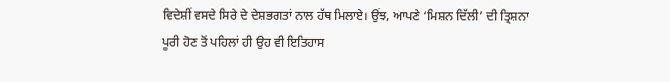ਵਿਦੇਸ਼ੀਂ ਵਸਦੇ ਸਿਰੇ ਦੇ ਦੇਸ਼ਭਗਤਾਂ ਨਾਲ ਹੱਥ ਮਿਲਾਏ। ਉਂਝ, ਆਪਣੇ ‘ਮਿਸ਼ਨ ਦਿੱਲੀ’ ਦੀ ਤ੍ਰਿਸ਼ਨਾ ਪੂਰੀ ਹੋਣ ਤੋਂ ਪਹਿਲਾਂ ਹੀ ਉਹ ਵੀ ਇਤਿਹਾਸ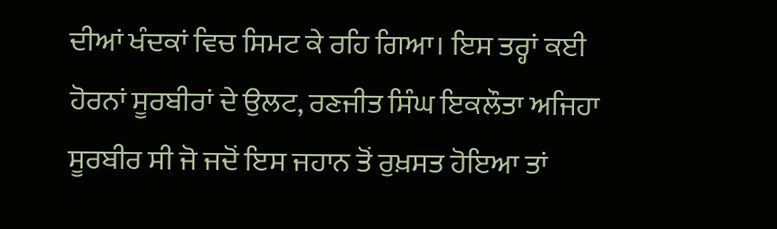ਦੀਆਂ ਖੰਦਕਾਂ ਵਿਚ ਸਿਮਟ ਕੇ ਰਹਿ ਗਿਆ। ਇਸ ਤਰ੍ਹਾਂ ਕਈ ਹੋਰਨਾਂ ਸੂਰਬੀਰਾਂ ਦੇ ਉਲਟ, ਰਣਜੀਤ ਸਿੰਘ ਇਕਲੌਤਾ ਅਜਿਹਾ ਸੂਰਬੀਰ ਸੀ ਜੋ ਜਦੋਂ ਇਸ ਜਹਾਨ ਤੋਂ ਰੁਖ਼ਸਤ ਹੋਇਆ ਤਾਂ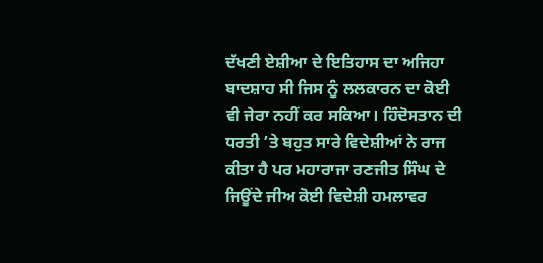ਦੱਖਣੀ ਏਸ਼ੀਆ ਦੇ ਇਤਿਹਾਸ ਦਾ ਅਜਿਹਾ ਬਾਦਸ਼ਾਹ ਸੀ ਜਿਸ ਨੂੰ ਲਲਕਾਰਨ ਦਾ ਕੋਈ ਵੀ ਜੇਰਾ ਨਹੀਂ ਕਰ ਸਕਿਆ। ਹਿੰਦੋਸਤਾਨ ਦੀ ਧਰਤੀ ’ਤੇ ਬਹੁਤ ਸਾਰੇ ਵਿਦੇਸ਼ੀਆਂ ਨੇ ਰਾਜ ਕੀਤਾ ਹੈ ਪਰ ਮਹਾਰਾਜਾ ਰਣਜੀਤ ਸਿੰਘ ਦੇ ਜਿਊਂਦੇ ਜੀਅ ਕੋਈ ਵਿਦੇਸ਼ੀ ਹਮਲਾਵਰ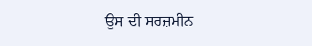ਉਸ ਦੀ ਸਰਜ਼ਮੀਨ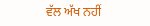ਵੱਲ ਅੱਖ ਨਹੀਂ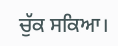ਚੁੱਕ ਸਕਿਆ।